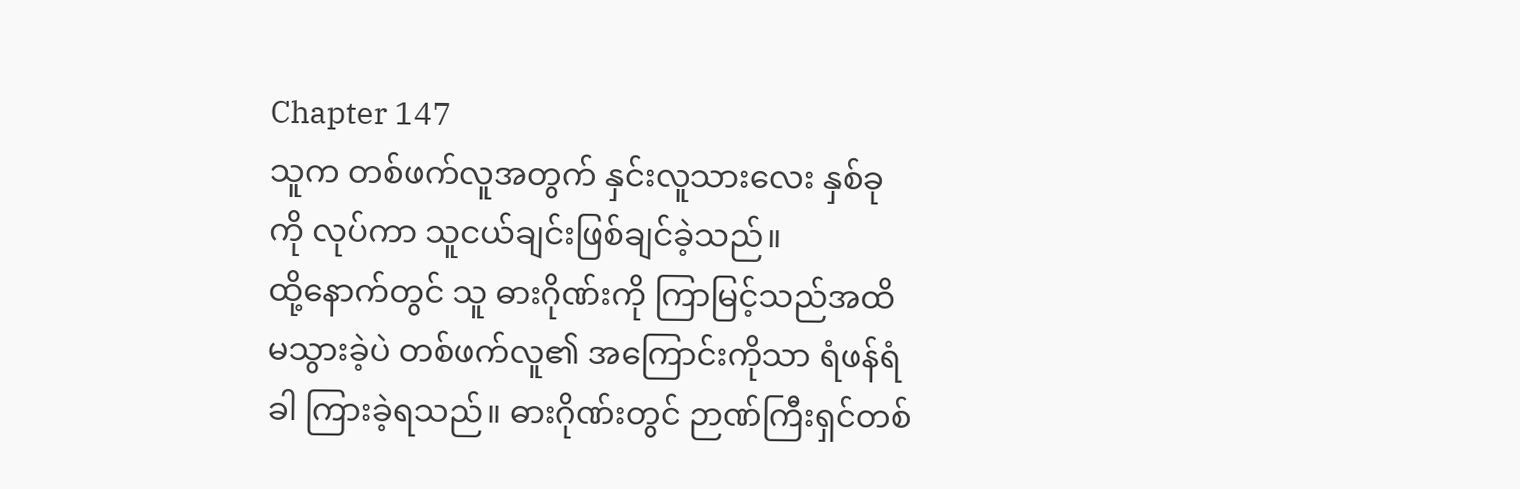Chapter 147
သူက တစ်ဖက်လူအတွက် နှင်းလူသားလေး နှစ်ခုကို လုပ်ကာ သူငယ်ချင်းဖြစ်ချင်ခဲ့သည်။
ထို့နောက်တွင် သူ ဓားဂိုဏ်းကို ကြာမြင့်သည်အထိ မသွားခဲ့ပဲ တစ်ဖက်လူ၏ အကြောင်းကိုသာ ရံဖန်ရံခါ ကြားခဲ့ရသည်။ ဓားဂိုဏ်းတွင် ဉာဏ်ကြီးရှင်တစ်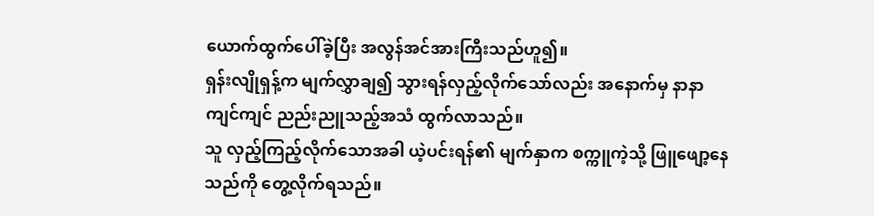ယောက်ထွက်ပေါ်ခဲ့ပြီး အလွန်အင်အားကြီးသည်ဟူ၍။
ရှန်းလျိုရှန့်က မျက်လွှာချ၍ သွားရန်လှည့်လိုက်သော်လည်း အနောက်မှ နာနာကျင်ကျင် ညည်းညူသည့်အသံ ထွက်လာသည်။
သူ လှည့်ကြည့်လိုက်သောအခါ ယဲ့ပင်းရန်၏ မျက်နှာက စက္ကူကဲ့သို့ ဖြူဖျော့နေသည်ကို တွေ့လိုက်ရသည်။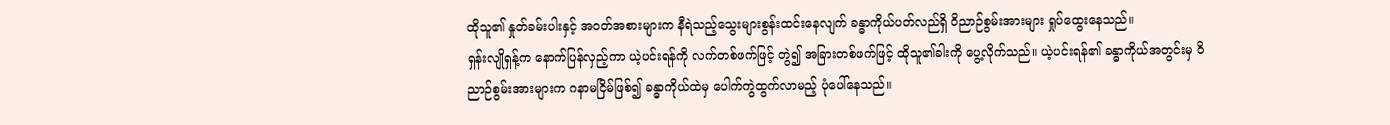ထိုသူ၏ နှုတ်ခမ်းပါးနှင့် အဝတ်အစားများက နီရဲသည့်သွေးများစွန်းထင်းနေလျက် ခန္ဓာကိုယ်ပတ်လည်ရှိ ဝိညာဉ်စွမ်းအားများ ရှုပ်ထွေးနေသည်။
ရှန်းလျိုရှန့်က နောက်ပြန်လှည့်ကာ ယဲ့ပင်းရန်ကို လက်တစ်ဖက်ဖြင့် တွဲ၍ အခြားတစ်ဖက်ဖြင့် ထိုသူ၏ခါးကို ပွေ့လိုက်သည်။ ယဲ့ပင်းရန်၏ ခန္ဓာကိုယ်အတွင်းမှ ဝိညာဉ်စွမ်းအားများက ဂနာမငြိမ်ဖြစ်၍ ခန္ဓာကိုယ်ထဲမှ ပေါက်ကွဲထွက်လာမည့် ပုံပေါ်နေသည်။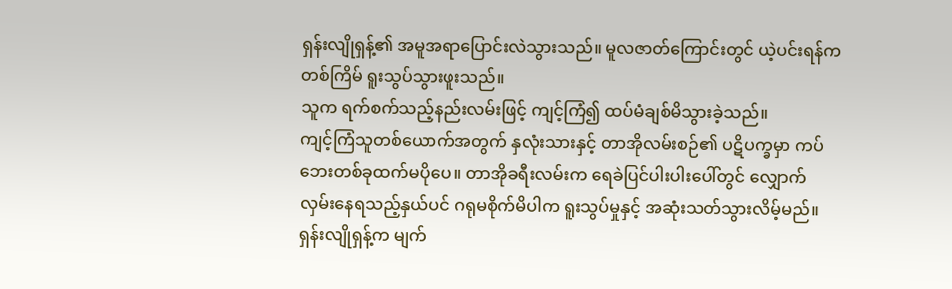ရှန်းလျိုရှန့်၏ အမူအရာပြောင်းလဲသွားသည်။ မူလဇာတ်ကြောင်းတွင် ယဲ့ပင်းရန်က တစ်ကြိမ် ရူးသွပ်သွားဖူးသည်။
သူက ရက်စက်သည့်နည်းလမ်းဖြင့် ကျင့်ကြံ၍ ထပ်မံချစ်မိသွားခဲ့သည်။
ကျင့်ကြံသူတစ်ယောက်အတွက် နှလုံးသားနှင့် တာအိုလမ်းစဉ်၏ ပဋိပက္ခမှာ ကပ်ဘေးတစ်ခုထက်မပိုပေ။ တာအိုခရီးလမ်းက ရေခဲပြင်ပါးပါးပေါ်တွင် လျှောက်လှမ်းနေရသည့်နှယ်ပင် ဂရုမစိုက်မိပါက ရူးသွပ်မှုနှင့် အဆုံးသတ်သွားလိမ့်မည်။
ရှန်းလျိုရှန့်က မျက်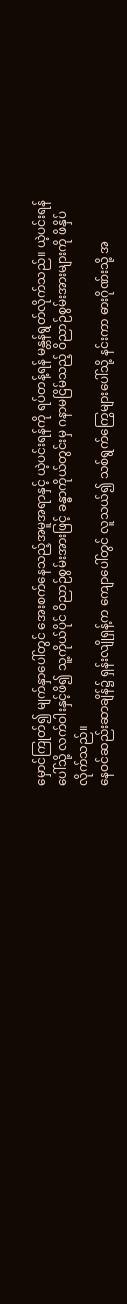မှောင်ကြုတ်၍ မျက်နှာပေါ်တွင် အေးစက်နေသည့်အမူအရာနှင့် ယဲ့ပင်းရန်ကို ရပ်တန့်ရန် မန္တန်ရွတ်လိုက်သည်။ ယဲ့ပင်းရန်ပေါ်သို့ လက်ဝါးနှင့်ဖိ၍ သူ့ကိုယ်ပိုင် ဝိညာဉ်စွမ်းအားဖြင့် ခန္ဓာကိုယ်တွင်းမှ ဂနာမငြိမ်သည့် ဝိညာဉ်စွမ်းအားများကို ဖိနှိပ်လိုက်သည်။
နေဝင်ဆည်းဆာချိန်၌ ရှန်းလျိုရှန့်က ကျောပေါ်တွင် လူသယ်၍ သစ်ရွက်ကြွေများပေါ်သို့ နင်းကာ ဓားဂိုဏ်းသို့ အ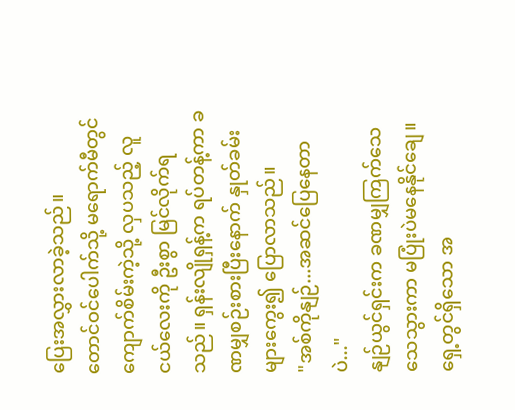ပြေးအလွှားလာခဲ့သည်။
တောင်ဝင်ပေါက်သို့ မရောက်မီတွင် ကျောက်စိမ်းကဲ့သို့ လှပသည့် လူငယ်လေးကို ဦးစွာ မြင်လိုက်ရသည်။ ရှန်းလျိုရှန့်က ရပ်တန့်ကာ ခဏမျှစဉ်းစားပြီးနောက် နှုတ်ခမ်းများကွေး၍ ပြောလာသည်။
"အစ်ကိုနျဉ်...အဆင်ပြေနေတာပဲ..."
နျဉ်ယွင်ရှင်းက ခဏမျှကြက်သေသေသွားကာ မပြုံးပဲမနေနိုင်ချေ။ ရှေ့တွင်ရှိသော အ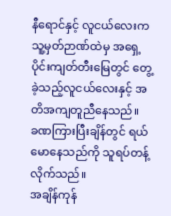နီရောင်နှင့် လူငယ်လေးက သူ့မှတ်ဉာဏ်ထဲမှ အရှေ့ပိုင်းကျတ်တီးမြေတွင် တွေ့ခဲ့သည့်လူငယ်လေးနှင့် အတိအကျတူညီနေသည်။
ခဏကြားပြီးချိန်တွင် ရယ်မောနေသည်ကို သူရပ်တန့်လိုက်သည်။
အချိန်ကုန်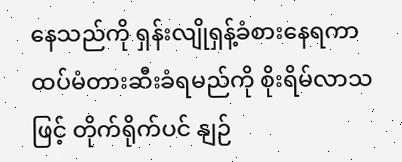နေသည်ကို ရှန်းလျိုရှန့်ခံစားနေရကာ ထပ်မံတားဆီးခံရမည်ကို စိုးရိမ်လာသဖြင့် တိုက်ရိုက်ပင် နျဉ်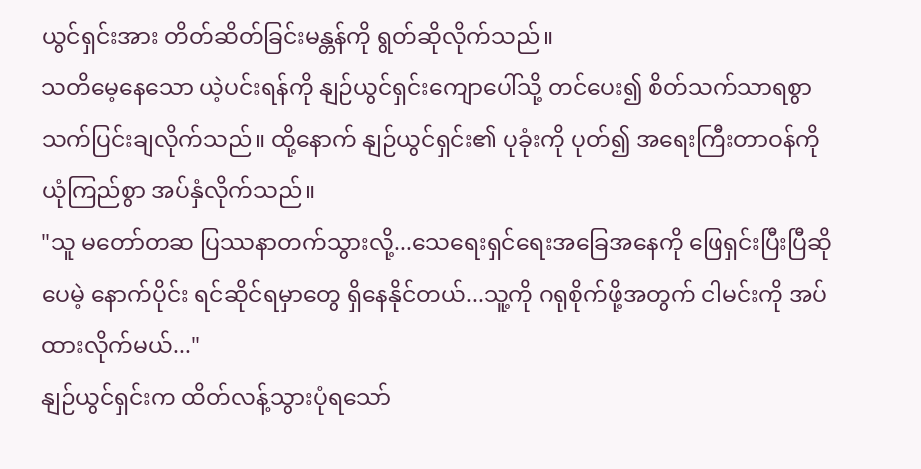ယွင်ရှင်းအား တိတ်ဆိတ်ခြင်းမန္တန်ကို ရွတ်ဆိုလိုက်သည်။
သတိမေ့နေသော ယဲ့ပင်းရန်ကို နျဉ်ယွင်ရှင်းကျောပေါ်သို့ တင်ပေး၍ စိတ်သက်သာရစွာ သက်ပြင်းချလိုက်သည်။ ထို့နောက် နျဉ်ယွင်ရှင်း၏ ပုခုံးကို ပုတ်၍ အရေးကြီးတာဝန်ကို ယုံကြည်စွာ အပ်နှံလိုက်သည်။
"သူ မတော်တဆ ပြဿနာတက်သွားလို့...သေရေးရှင်ရေးအခြေအနေကို ဖြေရှင်းပြီးပြီဆိုပေမဲ့ နောက်ပိုင်း ရင်ဆိုင်ရမှာတွေ ရှိနေနိုင်တယ်...သူ့ကို ဂရုစိုက်ဖို့အတွက် ငါမင်းကို အပ်ထားလိုက်မယ်..."
နျဉ်ယွင်ရှင်းက ထိတ်လန့်သွားပုံရသော်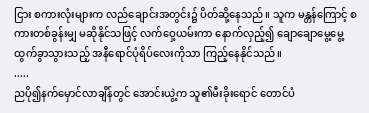ငြား စကားလုံးများက လည်ချောင်းအတွင်း၌ ပိတ်ဆို့နေသည်။ သူက မန္တန်ကြောင့် စကားတစ်ခွန်းမျှ မဆိုနိုင်သဖြင့် လက်ဝှေ့ယမ်းကာ နောက်လှည့်၍ ချောချောမွေ့မွေ့ ထွက်ခွာသွားသည့် အနီရောင်ပုံရိပ်လေးကိုသာ ကြည့်နေနိုင်သည်။
.....
ညပို၍နက်မှောင်လာချိန်တွင် အောင်းယွဲ့က သူ၏မီးခိုးရောင် တောင်ပံ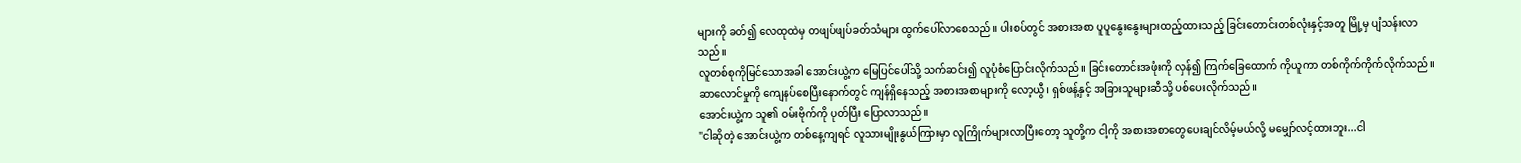များကို ခတ်၍ လေထုထဲမှ တဖျပ်ဖျပ်ခတ်သံများ ထွက်ပေါ်လာစေသည်။ ပါးစပ်တွင် အစားအစာ ပူပူနွေးနွေးများထည့်ထားသည့် ခြင်းတောင်းတစ်လုံးနှင့်အတူ မြို့မှ ပျံသန်းလာသည်။
လူတစ်စုကိုမြင်သောအခါ အောင်းယွဲ့က မြေပြင်ပေါ်သို့ သက်ဆင်း၍ လူပုံစံပြောင်းလိုက်သည်။ ခြင်းတောင်းအဖုံးကို လှန်၍ ကြက်ခြေထောက် ကိုယူကာ တစ်ကိုက်ကိုက်လိုက်သည်။ ဆာလောင်မှုကို ကျေနပ်စေပြီးနောက်တွင် ကျန်ရှိနေသည့် အစားအစာများကို လော့ယွီ၊ ရှစ်ဖန့်နှင့် အခြားသူများဆီသို့ ပစ်ပေးလိုက်သည်။
အောင်းယွဲ့က သူ၏ ဝမ်းဗိုက်ကို ပုတ်ပြီး ပြောလာသည်။
"ငါဆိုတဲ့ အောင်းယွဲ့က တစ်နေ့ကျရင် လူသားမျိုးနွယ်ကြားမှာ လူကြိုက်များလာပြီးတော့ သူတို့က ငါ့ကို အစားအစာတွေပေးချင်လိမ့်မယ်လို့ မမျှော်လင့်ထားဘူး...ငါ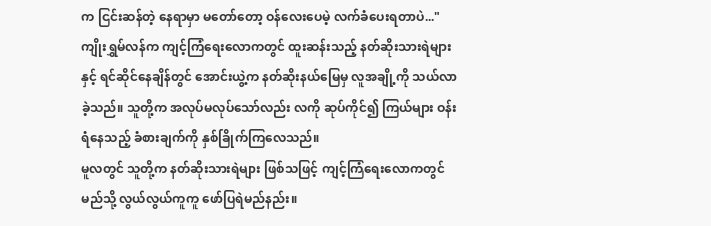က ငြင်းဆန်တဲ့ နေရာမှာ မတော်တော့ ဝန်လေးပေမဲ့ လက်ခံပေးရတာပဲ..."
ကျိုးရွှမ်လန်က ကျင့်ကြံရေးလောကတွင် ထူးဆန်းသည့် နတ်ဆိုးသားရဲများနှင့် ရင်ဆိုင်နေချိန်တွင် အောင်းယွဲ့က နတ်ဆိုးနယ်မြေမှ လူအချို့ကို သယ်လာခဲ့သည်။ သူတို့က အလုပ်မလုပ်သော်လည်း လကို ဆုပ်ကိုင်၍ ကြယ်များ ဝန်းရံနေသည့် ခံစားချက်ကို နှစ်ခြိုက်ကြလေသည်။
မူလတွင် သူတို့က နတ်ဆိုးသားရဲများ ဖြစ်သဖြင့် ကျင့်ကြံရေးလောကတွင် မည်သို့ လွယ်လွယ်ကူကူ ဖော်ပြရဲမည်နည်း။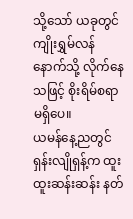သို့သော် ယခုတွင် ကျိုးရွှမ်လန်နောက်သို့ လိုက်နေသဖြင့် စိုးရိမ်စရာမရှိပေ။
ယမန်နေ့ညတွင် ရှန်းလျိုရှန့်က ထူးထူးဆန်းဆန်း နတ်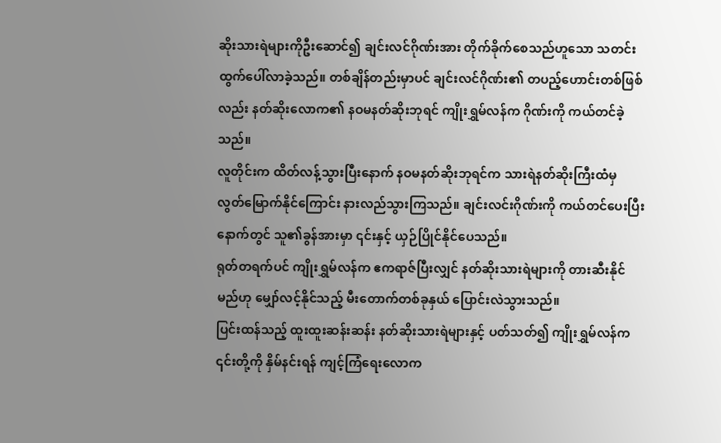ဆိုးသားရဲများကိုဦးဆောင်၍ ချင်းလင်ဂိုဏ်းအား တိုက်ခိုက်စေသည်ဟူသော သတင်းထွက်ပေါ်လာခဲ့သည်။ တစ်ချိန်တည်းမှာပင် ချင်းလင်ဂိုဏ်း၏ တပည့်ဟောင်းတစ်ဖြစ်လည်း နတ်ဆိုးလောက၏ နဝမနတ်ဆိုးဘုရင် ကျိုးရွှမ်လန်က ဂိုဏ်းကို ကယ်တင်ခဲ့သည်။
လူတိုင်းက ထိတ်လန့်သွားပြီးနောက် နဝမနတ်ဆိုးဘုရင်က သားရဲနတ်ဆိုးကြီးထံမှ လွတ်မြောက်နိုင်ကြောင်း နားလည်သွားကြသည်။ ချင်းလင်းဂိုဏ်းကို ကယ်တင်ပေးပြီးနောက်တွင် သူ၏ခွန်အားမှာ ၎င်းနှင့် ယှဉ်ပြိုင်နိုင်ပေသည်။
ရုတ်တရက်ပင် ကျိုးရွှမ်လန်က ဧကရာဇ်ပြီးလျှင် နတ်ဆိုးသားရဲများကို တားဆီးနိုင်မည်ဟု မျှော်လင့်နိုင်သည့် မီးတောက်တစ်ခုနှယ် ပြောင်းလဲသွားသည်။
ပြင်းထန်သည့် ထူးထူးဆန်းဆန်း နတ်ဆိုးသားရဲများနှင့် ပတ်သတ်၍ ကျိုးရွှမ်လန်က ၎င်းတို့ကို နှိမ်နင်းရန် ကျင့်ကြံရေးလောက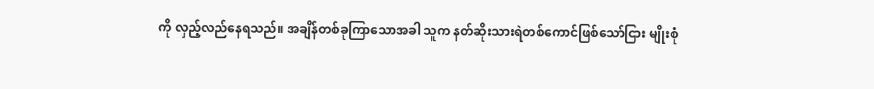ကို လှည့်လည်နေရသည်။ အချိန်တစ်ခုကြာသောအခါ သူက နတ်ဆိုးသားရဲတစ်ကောင်ဖြစ်သော်ငြား မျိုးစုံ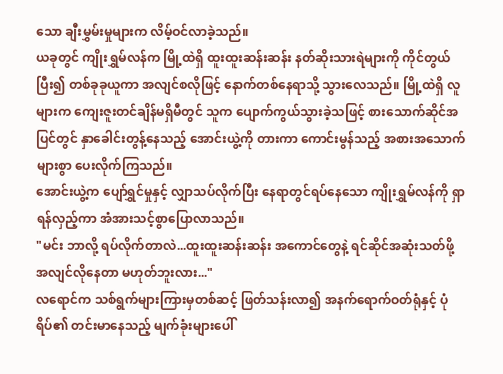သော ချီးမွှမ်းမှုများက လိမ့်ဝင်လာခဲ့သည်။
ယခုတွင် ကျိုးရွှမ်လန်က မြို့ထဲရှိ ထူးထူးဆန်းဆန်း နတ်ဆိုးသားရဲများကို ကိုင်တွယ်ပြီး၍ တစ်ခုခုယူကာ အလျင်စလိုဖြင့် နောက်တစ်နေရာသို့ သွားလေသည်။ မြို့ထဲရှိ လူများက ကျေးဇူးတင်ချိန်မရှိမီတွင် သူက ပျောက်ကွယ်သွားခဲ့သဖြင့် စားသောက်ဆိုင်အပြင်တွင် နှာခေါင်းတွန့်နေသည့် အောင်းယွဲ့ကို တားကာ ကောင်းမွန်သည့် အစားအသောက်များစွာ ပေးလိုက်ကြသည်။
အောင်းယွဲ့က ပျော်ရွှင်မှုနှင့် လျှာသပ်လိုက်ပြီး နေရာတွင်ရပ်နေသော ကျိုးရွှမ်လန်ကို ရှာရန်လှည့်ကာ အံအားသင့်စွာပြောလာသည်။
"မင်း ဘာလို့ ရပ်လိုက်တာလဲ...ထူးထူးဆန်းဆန်း အကောင်တွေနဲ့ ရင်ဆိုင်အဆုံးသတ်ဖို့ အလျင်လိုနေတာ မဟုတ်ဘူးလား..."
လရောင်က သစ်ရွက်များကြားမှတစ်ဆင့် ဖြတ်သန်းလာ၍ အနက်ရောက်ဝတ်ရုံနှင့် ပုံရိပ်၏ တင်းမာနေသည့် မျက်ခုံးများပေါ်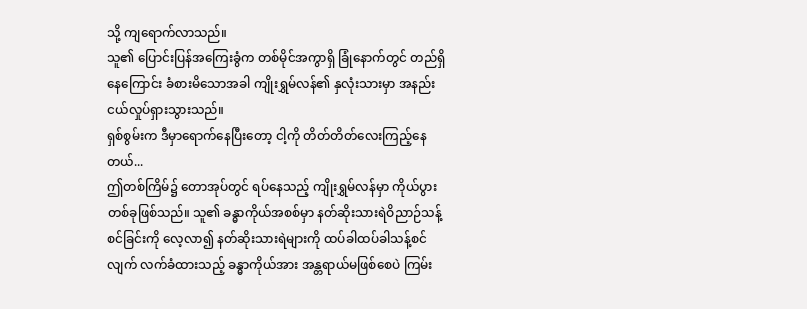သို့ ကျရောက်လာသည်။
သူ၏ ပြောင်းပြန်အကြေးခွံက တစ်မိုင်အကွာရှိ ခြုံနောက်တွင် တည်ရှိနေကြောင်း ခံစားမိသောအခါ ကျိုးရွှမ်လန်၏ နှလုံးသားမှာ အနည်းငယ်လှုပ်ရှားသွားသည်။
ရှစ်စွမ်းက ဒီမှာရောက်နေပြီးတော့ ငါ့ကို တိတ်တိတ်လေးကြည့်နေတယ်...
ဤတစ်ကြိမ်၌ တောအုပ်တွင် ရပ်နေသည့် ကျိုးရွှမ်လန်မှာ ကိုယ်ပွားတစ်ခုဖြစ်သည်။ သူ၏ ခန္ဓာကိုယ်အစစ်မှာ နတ်ဆိုးသားရဲဝိညာဉ်သန့်စင်ခြင်းကို လေ့လာ၍ နတ်ဆိုးသားရဲများကို ထပ်ခါထပ်ခါသန့်စင်လျက် လက်ခံထားသည့် ခန္ဓာကိုယ်အား အန္တရာယ်မဖြစ်စေပဲ ကြမ်း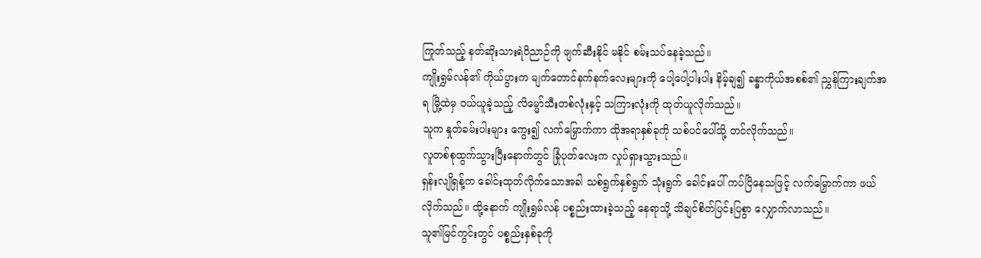ကြုတ်သည့် နတ်ဆိုးသားရဲဝိညာဉ်ကို ဖျက်ဆီးနိုင် မနိုင် စမ်းသပ်နေခဲ့သည်။
ကျိုးရွှမ်လန်၏ ကိုယ်ပွားက မျက်တောင်နက်နက်လေးများကို ပေါ့ပေါ့ပါးပါး နိမ့်ချ၍ ခန္ဓာကိုယ်အစစ်၏ ညွှန်ကြားချက်အရ မြို့ထဲမှ ဝယ်ယူခဲ့သည့် လိမ္မော်သီးတစ်လုံးနှင့် သကြားလုံးကို ထုတ်ယူလိုက်သည်။
သူက နှုတ်ခမ်းပါးများ ကွေး၍ လက်မြှောက်ကာ ထိုအရာနှစ်ခုကို သစ်ပင်ပေါ်သို့ တင်လိုက်သည်။
လူတစ်စုထွက်သွားပြီးနောက်တွင် ခြုံပုတ်လေးက လှုပ်ရှားသွားသည်။
ရှန်းလျိုရှန့်က ခေါင်းထုတ်လိုက်သောအခါ သစ်ရွက်နှစ်ရွက် သုံးရွက် ခေါင်းပေါ် ကပ်ငြိနေသဖြင့် လက်မြှောက်ကာ ဖယ်လိုက်သည်။ ထို့နောက် ကျိုးရွှမ်လန် ပစ္စည်းထားခဲ့သည့် နေရာသို့ သိချင်စိတ်ပြင်းပြစွာ လျှောက်လာသည်။
သူ၏မြင်ကွင်းတွင် ပစ္စည်းနှစ်ခုကို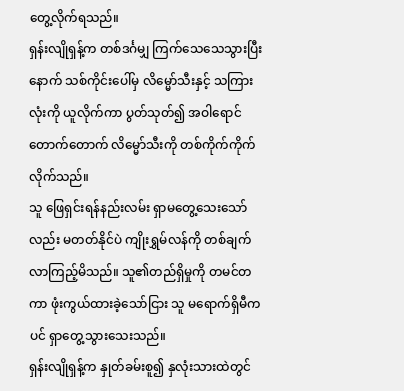တွေ့လိုက်ရသည်။
ရှန်းလျိုရှန့်က တစ်ဒင်္ဂမျှ ကြက်သေသေသွားပြီးနောက် သစ်ကိုင်းပေါ်မှ လိမ္မော်သီးနှင့် သကြားလုံးကို ယူလိုက်ကာ ပွတ်သုတ်၍ အဝါရောင်တောက်တောက် လိမ္မော်သီးကို တစ်ကိုက်ကိုက်လိုက်သည်။
သူ ဖြေရှင်းရန်နည်းလမ်း ရှာမတွေ့သေးသော်လည်း မတတ်နိုင်ပဲ ကျိုးရွှမ်လန်ကို တစ်ချက် လာကြည့်မိသည်။ သူ၏တည်ရှိမှုကို တမင်တကာ ဖုံးကွယ်ထားခဲ့သော်ငြား သူ မရောက်ရှိမီကပင် ရှာတွေ့သွားသေးသည်။
ရှန်းလျိုရှန့်က နှုတ်ခမ်းစူ၍ နှလုံးသားထဲတွင်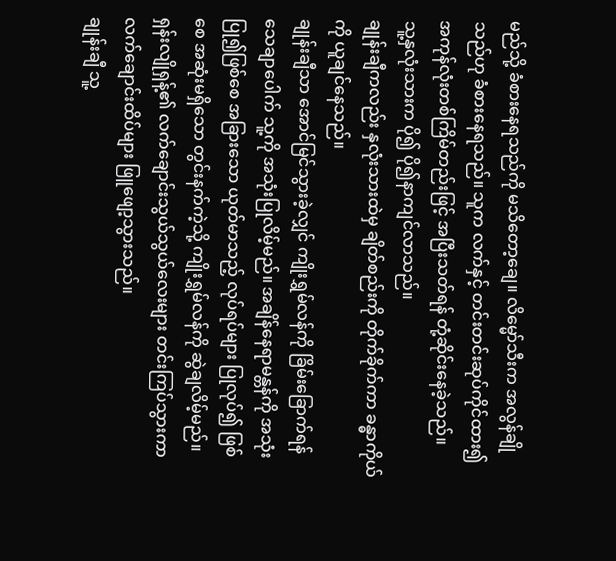မည်သို့ ခံစားနေရသည်ကို မသိတော့ချေ။ လိမ္မော်သီးက အလွန်ချိုသည်ဟု ခံစားနေရသည်။ သူက လက်နှင့် တင်းတင်းဆုပ်ကိုင်ထား၍ အကုန်လုံးတစ်ကြိမ်တည်းဖြင့် အပြီးသတ်ရန် တုံ့ဆိုင်းနေခဲ့သည်။
သူ့နှလုံးသားက ပို၍ ပို၍နာကျင်လာသည်။
ချုန်းချီကလည်း နှလုံးသားထဲမှ ချိတ်စည်းကို တိုက်ခိုက်ကာ ခန္ဓာကိုယ်ကို ယူချင်နေသည်။
ချုန်းချီသာ အောင်မြင်သွားခဲ့လျှင် ကျိုးရွှမ်လန်ကို ခြိမ်းခြောက်ရန် သေချာပေါက် သူ့ကို အသုံးပြုလိမ့်မည်။ အချိန်နေရာမန္တန်ကို အသုံးပြု၍ဖြစ်စေ အခြားသော ယုတ်မာသည့် လုပ်ရပ်များ ပြုလုပ်၍ ဖြစ်စေ အဆုံးမရှိသော တွင်းနက်ကဲ့သို့ ကျိုးရွှမ်လန်ကို ဆွဲချလိမ့်မည်။
ရှန်းလျိုရှန့်၏ လက်ချောင်းသွယ်သွယ်လေးများ တင်းကြပ်သွားကာ လက်ချောင်းထိပ်များ ဖြူဖျော့သွားသည်။
ချုန်းချီ သူ့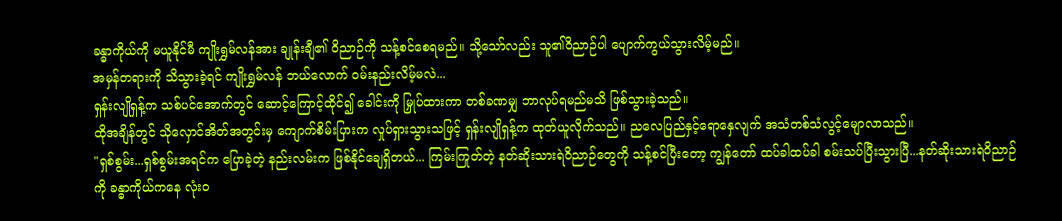ခန္ဓာကိုယ်ကို မယူနိုင်မီ ကျိုးရွှမ်လန်အား ချုန်းချီ၏ ဝိညာဉ်ကို သန့်စင်စေရမည်။ သို့သော်လည်း သူ၏ဝိညာဉ်ပါ ပျောက်ကွယ်သွားလိမ့်မည်။
အမှန်တရားကို သိသွားခဲ့ရင် ကျိုးရွှမ်လန် ဘယ်လောက် ဝမ်းနည်းလိမ့်မလဲ...
ရှန်းလျိုရှန့်က သစ်ပင်အောက်တွင် ဆောင့်ကြောင့်ထိုင်၍ ခေါင်းကို မြှုပ်ထားကာ တစ်ခဏမျှ ဘာလုပ်ရမည်မသိ ဖြစ်သွားခဲ့သည်။
ထိုအချိန်တွင် သိုလှောင်အိတ်အတွင်းမှ ကျောက်စိမ်းပြားက လှုပ်ရှားသွားသဖြင့် ရှန်းလျိုရှန့်က ထုတ်ယူလိုက်သည်။ ညလေပြည်နှင့်ရောနှေလျက် အသံတစ်သံလွင့်မျောလာသည်။
"ရှစ်စွမ်း...ရှစ်စွမ်းအရင်က ပြောခဲ့တဲ့ နည်းလမ်းက ဖြစ်နိုင်ချေရှိတယ်... ကြမ်းကြုတ်တဲ့ နတ်ဆိုးသားရဲဝိညာဉ်တွေကို သန့်စင်ပြီးတော့ ကျွန်တော် ထပ်ခါထပ်ခါ စမ်းသပ်ပြီးသွားပြီ...နတ်ဆိုးသားရဲဝိညာဉ်ကို ခန္ဓာကိုယ်ကနေ လုံးဝ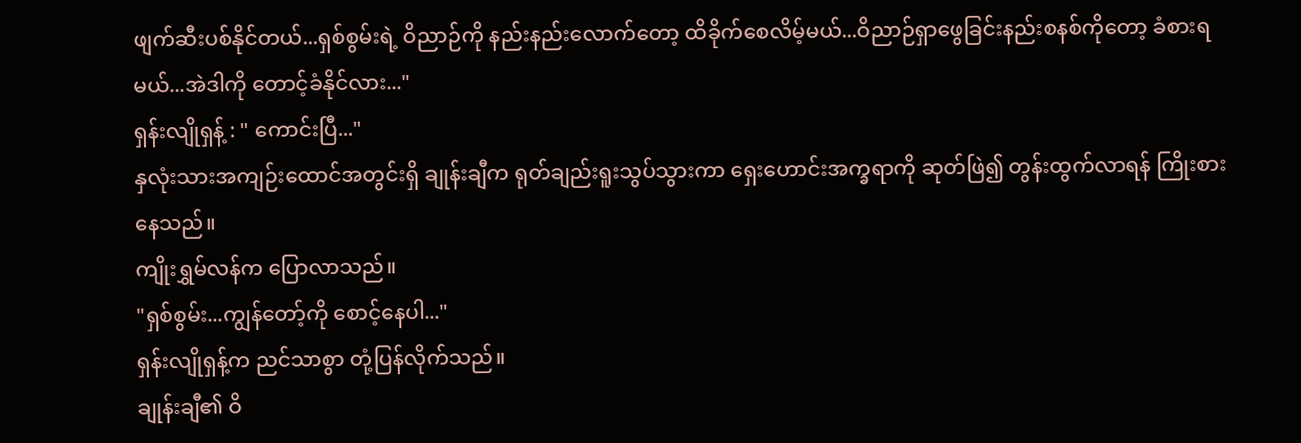ဖျက်ဆီးပစ်နိုင်တယ်...ရှစ်စွမ်းရဲ့ ဝိညာဉ်ကို နည်းနည်းလောက်တော့ ထိခိုက်စေလိမ့်မယ်...ဝိညာဉ်ရှာဖွေခြင်းနည်းစနစ်ကိုတော့ ခံစားရမယ်...အဲဒါကို တောင့်ခံနိုင်လား..."
ရှန်းလျိုရှန့် : " ကောင်းပြီ..."
နှလုံးသားအကျဉ်းထောင်အတွင်းရှိ ချုန်းချီက ရုတ်ချည်းရူးသွပ်သွားကာ ရှေးဟောင်းအက္ခရာကို ဆုတ်ဖြဲ၍ တွန်းထွက်လာရန် ကြိုးစားနေသည်။
ကျိုးရွှမ်လန်က ပြောလာသည်။
"ရှစ်စွမ်း...ကျွန်တော့်ကို စောင့်နေပါ..."
ရှန်းလျိုရှန့်က ညင်သာစွာ တုံ့ပြန်လိုက်သည်။
ချုန်းချီ၏ ဝိ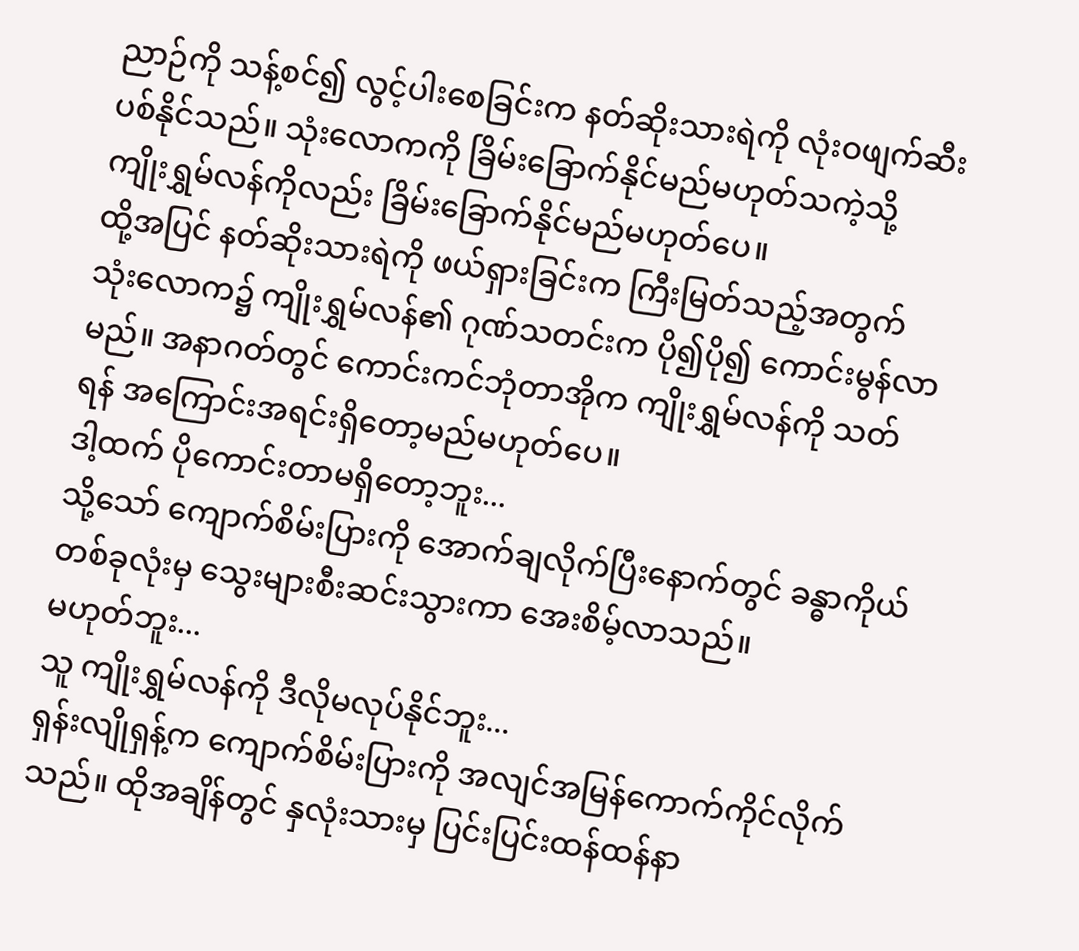ညာဉ်ကို သန့်စင်၍ လွင့်ပါးစေခြင်းက နတ်ဆိုးသားရဲကို လုံးဝဖျက်ဆီးပစ်နိုင်သည်။ သုံးလောကကို ခြိမ်းခြောက်နိုင်မည်မဟုတ်သကဲ့သို့ ကျိုးရွှမ်လန်ကိုလည်း ခြိမ်းခြောက်နိုင်မည်မဟုတ်ပေ။
ထို့အပြင် နတ်ဆိုးသားရဲကို ဖယ်ရှားခြင်းက ကြီးမြတ်သည့်အတွက် သုံးလောက၌ ကျိုးရွှမ်လန်၏ ဂုဏ်သတင်းက ပို၍ပို၍ ကောင်းမွန်လာမည်။ အနာဂတ်တွင် ကောင်းကင်ဘုံတာအိုက ကျိုးရွှမ်လန်ကို သတ်ရန် အကြောင်းအရင်းရှိတော့မည်မဟုတ်ပေ။
ဒါ့ထက် ပိုကောင်းတာမရှိတော့ဘူး...
သို့သော် ကျောက်စိမ်းပြားကို အောက်ချလိုက်ပြီးနောက်တွင် ခန္ဓာကိုယ်တစ်ခုလုံးမှ သွေးများစီးဆင်းသွားကာ အေးစိမ့်လာသည်။
မဟုတ်ဘူး...
သူ ကျိုးရွှမ်လန်ကို ဒီလိုမလုပ်နိုင်ဘူး...
ရှန်းလျိုရှန့်က ကျောက်စိမ်းပြားကို အလျင်အမြန်ကောက်ကိုင်လိုက်သည်။ ထိုအချိန်တွင် နှလုံးသားမှ ပြင်းပြင်းထန်ထန်နာ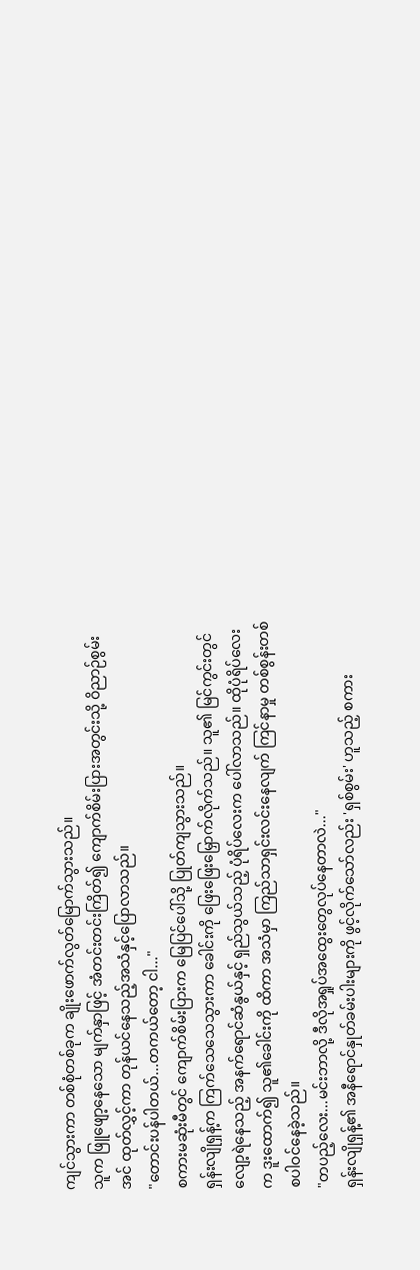ကျင်သွားကာ တစ်စုံတစ်ခုက ချိုးဖောက်လွတ်မြောက်သွားသည်။
သူက ဖြူဖျော့နေသော မျက်နှာဖြင့် အံတင်းတင်းကြိတ်၍ ကျောက်စိမ်းပြားအတွင်းသို့ ဝိညာဉ်စွမ်းအင် ထုတ်လွှင့်ကာ တုန်ယင်နေသည့်အသံနှင့်ပြောလာသည်။
"တောင်းပန်ပါတယ်...တကယ်တော့ ငါ..."
စကားမဆုံးမီတွင် ကျောက်စိမ်းပြားက မြေပြင်ပေါ်သို့ ပြုတ်ကျသွားသည်။
ရှန်းလျိုရှန့်က ကြက်သေသေသွားကာ ခေါင်းကို ဖြေးဖြေးမြှောက်လိုက်သည်။ သူ၏ မြင်ကွင်းတွင် လျော့ရဲနေသည့် အနက်ရောင်ဆံနွယ်နှင့် ရှည်သွယ်သည့် ပုံရိပ်လေးက ပေါ်လာသည်။ ထိုပုံရိပ်လေးက ဒူးထောက်၍ သူ၏ခေါင်းကို ထိကာ အသံမှာ ကြည်သာရှင်းလင်းနေလျက် ကြင်နာမှု တစ်စွန်းတစ်စပါဝင်နေခဲ့သည်။
"တပည့်လေး...မင်းဘာလို့ ဒီလိုအရှုပ်အထွေးတွေလုပ်နေတာလဲ..."
ရှန်းလျိုရှန့်၏ အနီရောင်နှုတ်ခမ်းပါးများကို ဖွင့်လိုက်သော်လည်း 'ရှစ်စွမ်း' ဟူသည့် စကား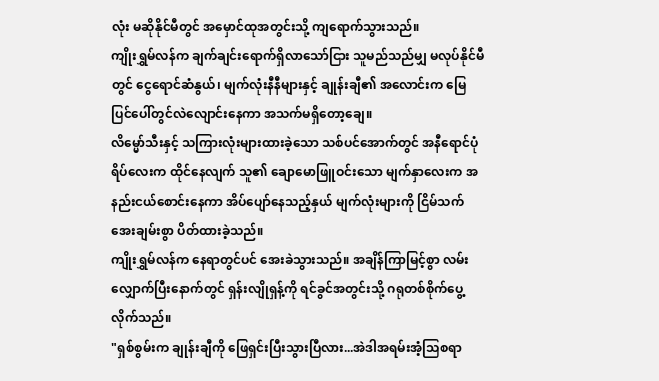လုံး မဆိုနိုင်မီတွင် အမှောင်ထုအတွင်းသို့ ကျရောက်သွားသည်။
ကျိုးရွှမ်လန်က ချက်ချင်းရောက်ရှိလာသော်ငြား သူမည်သည်မျှ မလုပ်နိုင်မီတွင် ငွေရောင်ဆံနွယ်၊ မျက်လုံးနီနီများနှင့် ချုန်းချီ၏ အလောင်းက မြေပြင်ပေါ်တွင်လဲလျောင်းနေကာ အသက်မရှိတော့ချေ။
လိမ္မော်သီးနှင့် သကြားလုံးများထားခဲ့သော သစ်ပင်အောက်တွင် အနီရောင်ပုံရိပ်လေးက ထိုင်နေလျက် သူ၏ ချောမောဖြူဝင်းသော မျက်နှာလေးက အနည်းငယ်စောင်းနေကာ အိပ်ပျော်နေသည့်နှယ် မျက်လုံးများကို ငြိမ်သက်အေးချမ်းစွာ ပိတ်ထားခဲ့သည်။
ကျိုးရွှမ်လန်က နေရာတွင်ပင် အေးခဲသွားသည်။ အချိန်ကြာမြင့်စွာ လမ်းလျှောက်ပြီးနောက်တွင် ရှန်းလျိုရှန့်ကို ရင်ခွင်အတွင်းသို့ ဂရုတစ်စိုက်ပွေ့လိုက်သည်။
"ရှစ်စွမ်းက ချုန်းချီကို ဖြေရှင်းပြီးသွားပြီလား...အဲဒါအရမ်းအံ့သြစရာ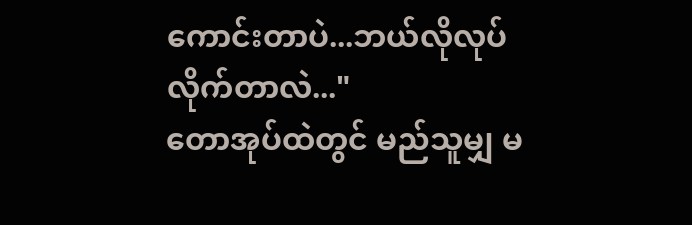ကောင်းတာပဲ...ဘယ်လိုလုပ်လိုက်တာလဲ..."
တောအုပ်ထဲတွင် မည်သူမျှ မ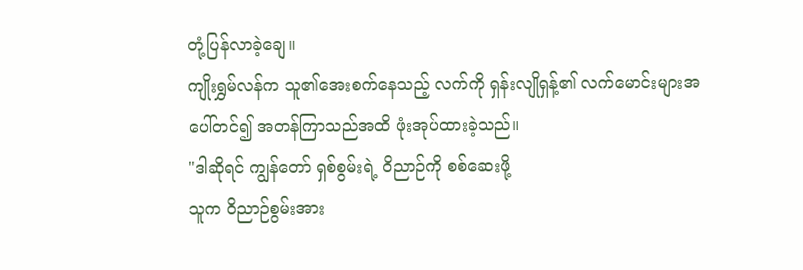တုံ့ပြန်လာခဲ့ချေ။
ကျိုးရွှမ်လန်က သူ၏အေးစက်နေသည့် လက်ကို ရှန်းလျိုရှန့်၏ လက်မောင်းများအပေါ်တင်၍ အတန်ကြာသည်အထိ ဖုံးအုပ်ထားခဲ့သည်။
"ဒါဆိုရင် ကျွန်တော် ရှစ်စွမ်းရဲ့ ဝိညာဉ်ကို စစ်ဆေးဖို့
သူက ဝိညာဉ်စွမ်းအား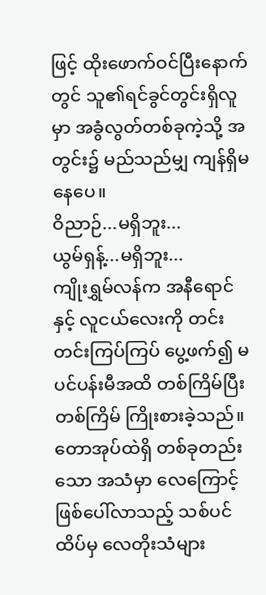ဖြင့် ထိုးဖောက်ဝင်ပြီးနောက်တွင် သူ၏ရင်ခွင်တွင်းရှိလူမှာ အခွံလွတ်တစ်ခုကဲ့သို့ အတွင်း၌ မည်သည်မျှ ကျန်ရှိမနေပေ။
ဝိညာဉ်...မရှိဘူး...
ယွမ်ရှန့်...မရှိဘူး...
ကျိုးရွှမ်လန်က အနီရောင်နှင့် လူငယ်လေးကို တင်းတင်းကြပ်ကြပ် ပွေ့ဖက်၍ မပင်ပန်းမီအထိ တစ်ကြိမ်ပြီးတစ်ကြိမ် ကြိုးစားခဲ့သည်။
တောအုပ်ထဲရှိ တစ်ခုတည်းသော အသံမှာ လေကြောင့်ဖြစ်ပေါ်လာသည့် သစ်ပင်ထိပ်မှ လေတိုးသံများ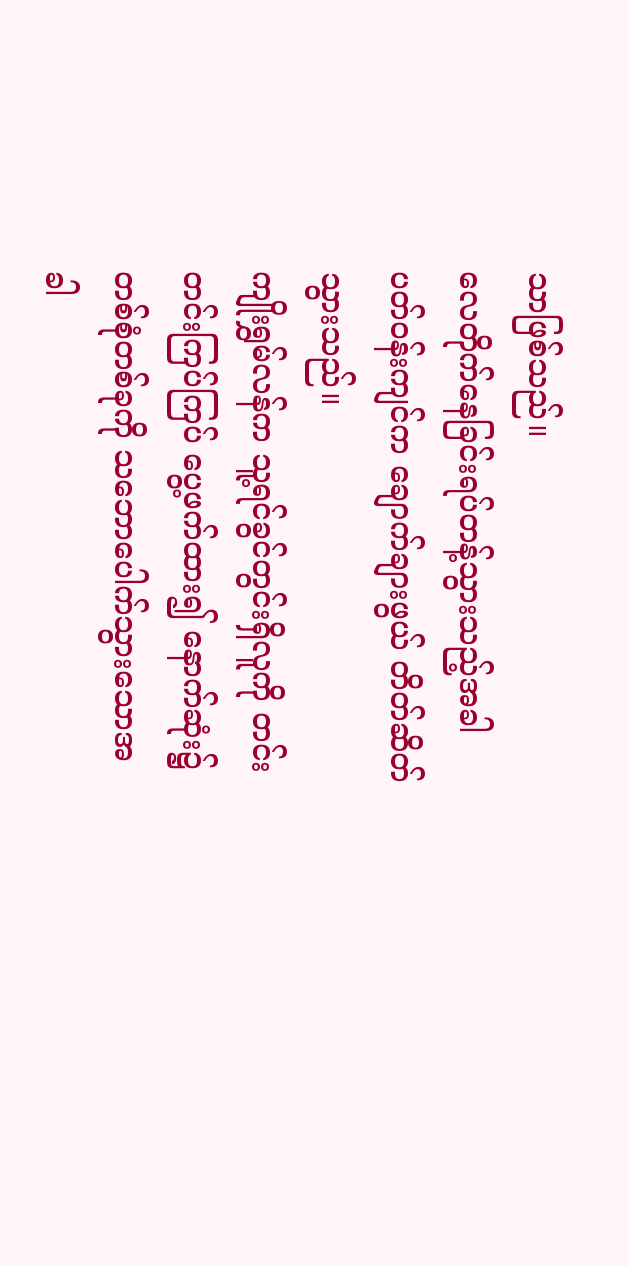သာဖြစ်သည်။
လေတိုက်နေခြင်းရပ်တန့်သွားသည့်အခါ ပတ်ဝန်းကျင်က ချောက်ချားဖွယ် တိတ်ဆိတ်သွားသည်။
ကျိုးရွှမ်လန်က သူ့ရင်ခွင်တွင်းရှိလူကို တင်းတင်းကြပ်ကြပ် ပွေ့ဖက်ထား၍ နောက်ဆုံး၌ တစ်စုံတစ်ခုကို သဘောပေါက်သွားသောအခါ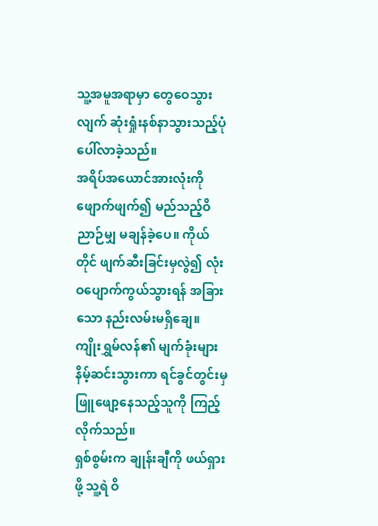သူ့အမူအရာမှာ တွေဝေသွားလျက် ဆုံးရှုံးနစ်နာသွားသည့်ပုံပေါ်လာခဲ့သည်။
အရိပ်အယောင်အားလုံးကို ဖျောက်ဖျက်၍ မည်သည့်ဝိညာဉ်မျှ မချန်ခဲ့ပေ။ ကိုယ်တိုင် ဖျက်ဆီးခြင်းမှလွဲ၍ လုံးဝပျောက်ကွယ်သွားရန် အခြားသော နည်းလမ်းမရှိချေ။
ကျိုးရွှမ်လန်၏ မျက်ခုံးများနိမ့်ဆင်းသွားကာ ရင်ခွင်တွင်းမှ ဖြူဖျော့နေသည့်သူကို ကြည့်လိုက်သည်။
ရှစ်စွမ်းက ချုန်းချီကို ဖယ်ရှားဖို့ သူ့ရဲ ဝိ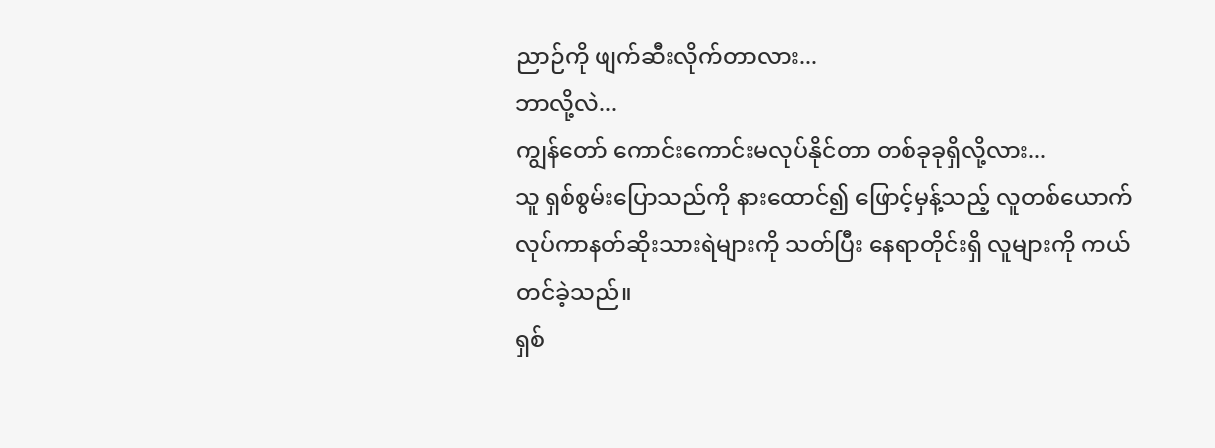ညာဉ်ကို ဖျက်ဆီးလိုက်တာလား...
ဘာလို့လဲ...
ကျွန်တော် ကောင်းကောင်းမလုပ်နိုင်တာ တစ်ခုခုရှိလို့လား...
သူ ရှစ်စွမ်းပြောသည်ကို နားထောင်၍ ဖြောင့်မှန့်သည့် လူတစ်ယောက်လုပ်ကာနတ်ဆိုးသားရဲများကို သတ်ပြီး နေရာတိုင်းရှိ လူများကို ကယ်တင်ခဲ့သည်။
ရှစ်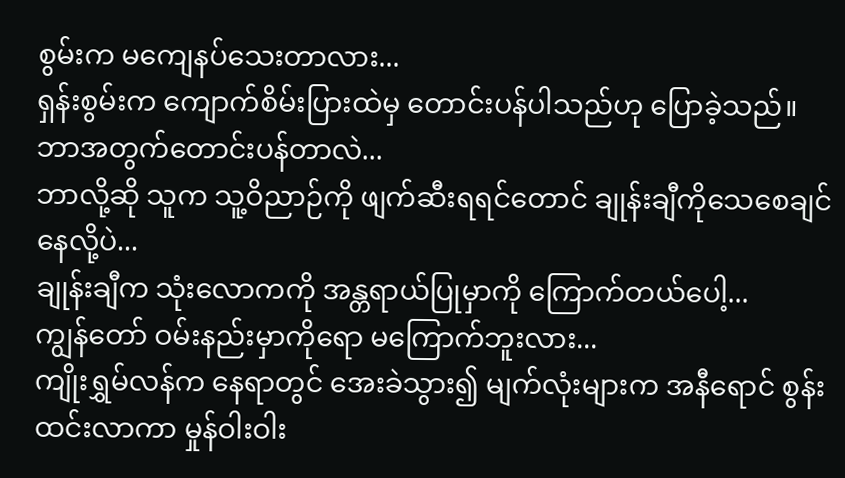စွမ်းက မကျေနပ်သေးတာလား...
ရှန်းစွမ်းက ကျောက်စိမ်းပြားထဲမှ တောင်းပန်ပါသည်ဟု ပြောခဲ့သည်။
ဘာအတွက်တောင်းပန်တာလဲ...
ဘာလို့ဆို သူက သူ့ဝိညာဉ်ကို ဖျက်ဆီးရရင်တောင် ချုန်းချီကိုသေစေချင်နေလို့ပဲ...
ချုန်းချီက သုံးလောကကို အန္တရာယ်ပြုမှာကို ကြောက်တယ်ပေါ့...
ကျွန်တော် ဝမ်းနည်းမှာကိုရော မကြောက်ဘူးလား...
ကျိုးရွှမ်လန်က နေရာတွင် အေးခဲသွား၍ မျက်လုံးများက အနီရောင် စွန်းထင်းလာကာ မှုန်ဝါးဝါး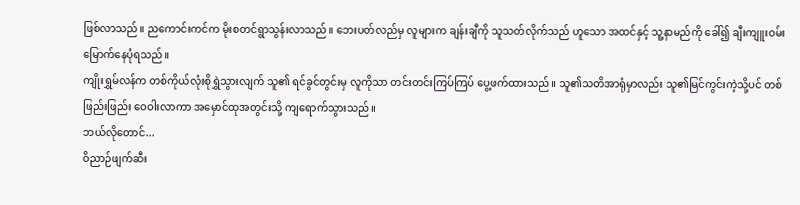ဖြစ်လာသည်။ ညကောင်းကင်က မိုးစတင်ရွာသွန်းလာသည်။ ဘေးပတ်လည်မှ လူများက ချန်းချီကို သူသတ်လိုက်သည် ဟူသော အထင်နှင့် သူ့နာမည်ကို ခေါ်၍ ချီးကျူးဝမ်းမြောက်နေပုံရသည်။
ကျိုးရွှမ်လန်က တစ်ကိုယ်လုံးစိုရွှဲသွားလျက် သူ၏ ရင်ခွင်တွင်းမှ လူကိုသာ တင်းတင်းကြပ်ကြပ် ပွေ့ဖက်ထားသည်။ သူ၏သတိအာရုံမှာလည်း သူ၏မြင်ကွင်းကဲ့သို့ပင် တစ်ဖြည်းဖြည်း ဝေဝါးလာကာ အမှောင်ထုအတွင်းသို့ ကျရောက်သွားသည်။
ဘယ်လိုတောင်...
ဝိညာဉ်ဖျက်ဆီး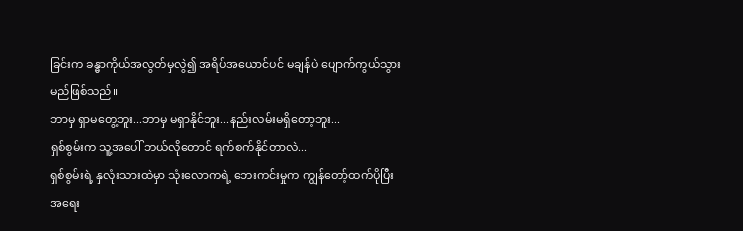ခြင်းက ခန္ဓာကိုယ်အလွတ်မှလွဲ၍ အရိပ်အယောင်ပင် မချန်ပဲ ပျောက်ကွယ်သွားမည်ဖြစ်သည်။
ဘာမှ ရှာမတွေ့ဘူး...ဘာမှ မရှာနိုင်ဘူး...နည်းလမ်းမရှိတော့ဘူး...
ရှစ်စွမ်းက သူ့အပေါ် ဘယ်လိုတောင် ရက်စက်နိုင်တာလဲ...
ရှစ်စွမ်းရဲ့ နှလုံးသားထဲမှာ သုံးလောကရဲ့ ဘေးကင်းမှုက ကျွန်တော့်ထက်ပိုပြီးအရေး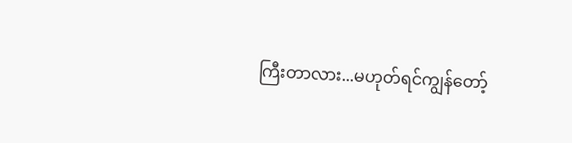ကြီးတာလား...မဟုတ်ရင်ကျွန်တော့်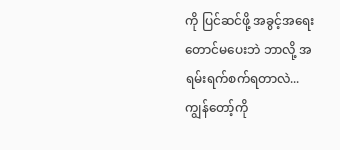ကို ပြင်ဆင်ဖို့ အခွင့်အရေးတောင်မပေးဘဲ ဘာလို့ အရမ်းရက်စက်ရတာလဲ...
ကျွန်တော့်ကို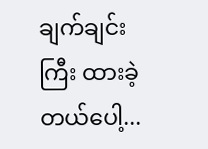ချက်ချင်းကြီး ထားခဲ့တယ်ပေါ့...